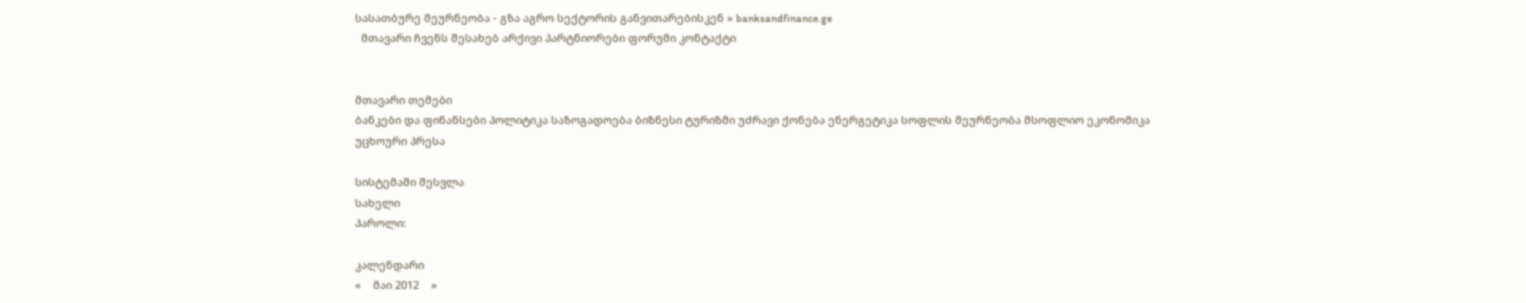სასათბურე მეურნეობა - გზა აგრო სექტორის განვითარებისკენ » banksandfinance.ge
  მთავარი ჩვენს შესახებ არქივი პარტნიორები ფორუმი კონტაქტი


მთავარი თემები
ბანკები და ფინანსები პოლიტიკა საზოგადოება ბიზნესი ტურიზმი უძრავი ქონება ენერგეტიკა სოფლის მეურნეობა მსოფლიო ეკონომიკა უცხოური პრესა

სისტემაში შესვლა
სახელი
პაროლი:

კალენდარი
«    მაი 2012    »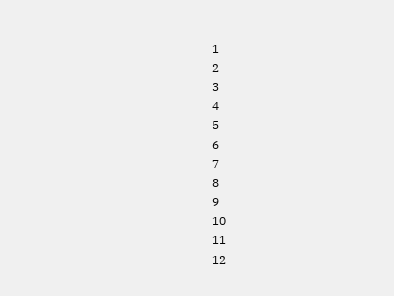1
2
3
4
5
6
7
8
9
10
11
12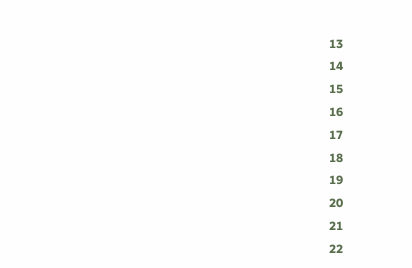13
14
15
16
17
18
19
20
21
22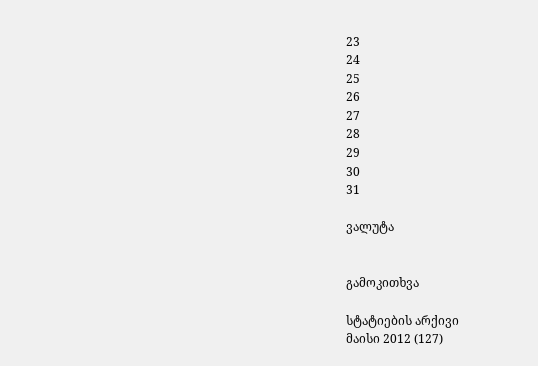23
24
25
26
27
28
29
30
31

ვალუტა


გამოკითხვა

სტატიების არქივი
მაისი 2012 (127)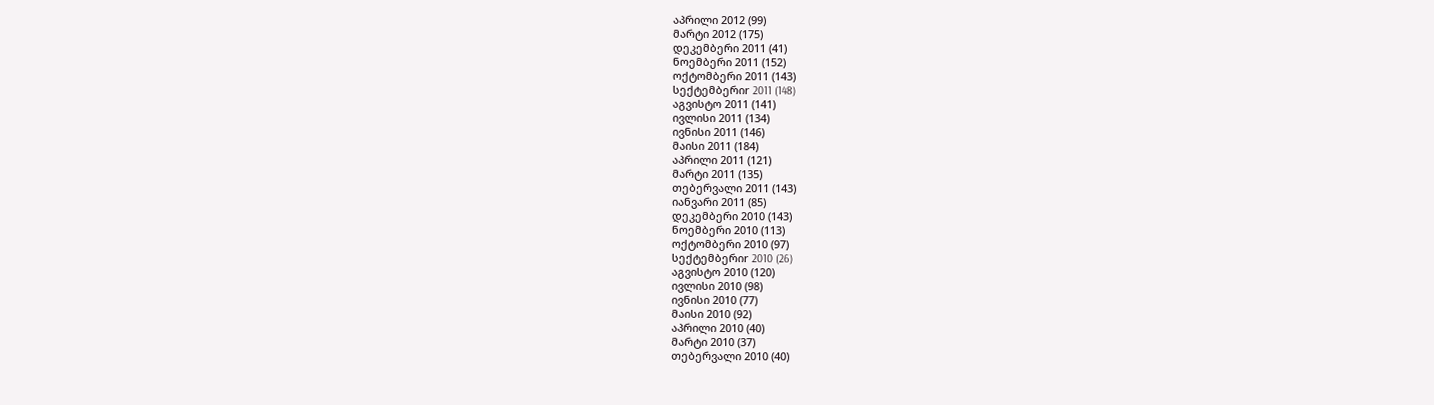აპრილი 2012 (99)
მარტი 2012 (175)
დეკემბერი 2011 (41)
ნოემბერი 2011 (152)
ოქტომბერი 2011 (143)
სექტემბერიr 2011 (148)
აგვისტო 2011 (141)
ივლისი 2011 (134)
ივნისი 2011 (146)
მაისი 2011 (184)
აპრილი 2011 (121)
მარტი 2011 (135)
თებერვალი 2011 (143)
იანვარი 2011 (85)
დეკემბერი 2010 (143)
ნოემბერი 2010 (113)
ოქტომბერი 2010 (97)
სექტემბერიr 2010 (26)
აგვისტო 2010 (120)
ივლისი 2010 (98)
ივნისი 2010 (77)
მაისი 2010 (92)
აპრილი 2010 (40)
მარტი 2010 (37)
თებერვალი 2010 (40)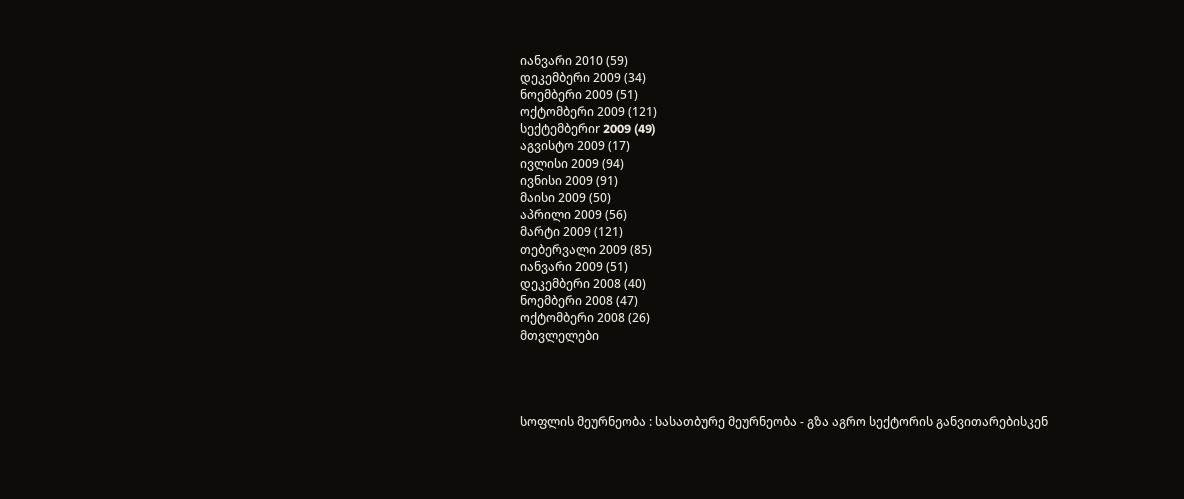იანვარი 2010 (59)
დეკემბერი 2009 (34)
ნოემბერი 2009 (51)
ოქტომბერი 2009 (121)
სექტემბერიr 2009 (49)
აგვისტო 2009 (17)
ივლისი 2009 (94)
ივნისი 2009 (91)
მაისი 2009 (50)
აპრილი 2009 (56)
მარტი 2009 (121)
თებერვალი 2009 (85)
იანვარი 2009 (51)
დეკემბერი 2008 (40)
ნოემბერი 2008 (47)
ოქტომბერი 2008 (26)
მთვლელები




სოფლის მეურნეობა : სასათბურე მეურნეობა - გზა აგრო სექტორის განვითარებისკენ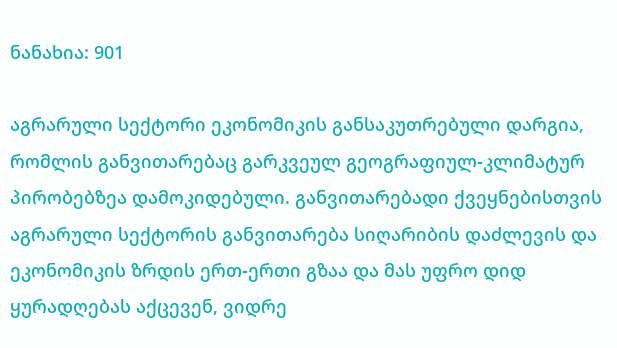ნანახია: 901

აგრარული სექტორი ეკონომიკის განსაკუთრებული დარგია, რომლის განვითარებაც გარკვეულ გეოგრაფიულ-კლიმატურ პირობებზეა დამოკიდებული. განვითარებადი ქვეყნებისთვის აგრარული სექტორის განვითარება სიღარიბის დაძლევის და ეკონომიკის ზრდის ერთ-ერთი გზაა და მას უფრო დიდ ყურადღებას აქცევენ, ვიდრე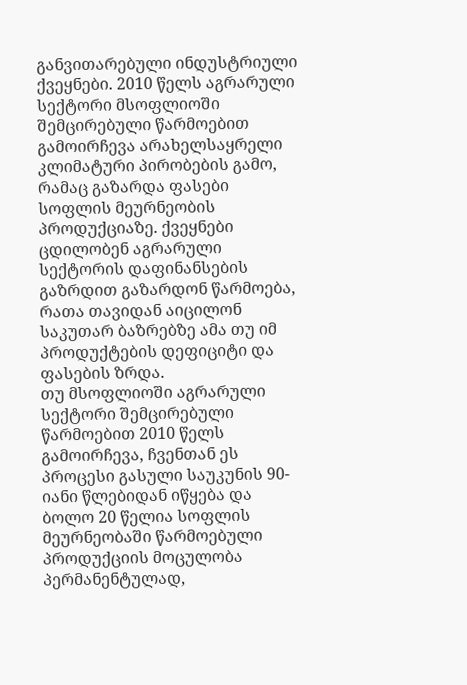განვითარებული ინდუსტრიული ქვეყნები. 2010 წელს აგრარული სექტორი მსოფლიოში შემცირებული წარმოებით გამოირჩევა არახელსაყრელი კლიმატური პირობების გამო, რამაც გაზარდა ფასები სოფლის მეურნეობის პროდუქციაზე. ქვეყნები ცდილობენ აგრარული სექტორის დაფინანსების გაზრდით გაზარდონ წარმოება, რათა თავიდან აიცილონ საკუთარ ბაზრებზე ამა თუ იმ პროდუქტების დეფიციტი და ფასების ზრდა.
თუ მსოფლიოში აგრარული სექტორი შემცირებული წარმოებით 2010 წელს გამოირჩევა, ჩვენთან ეს პროცესი გასული საუკუნის 90-იანი წლებიდან იწყება და ბოლო 20 წელია სოფლის მეურნეობაში წარმოებული პროდუქციის მოცულობა პერმანენტულად,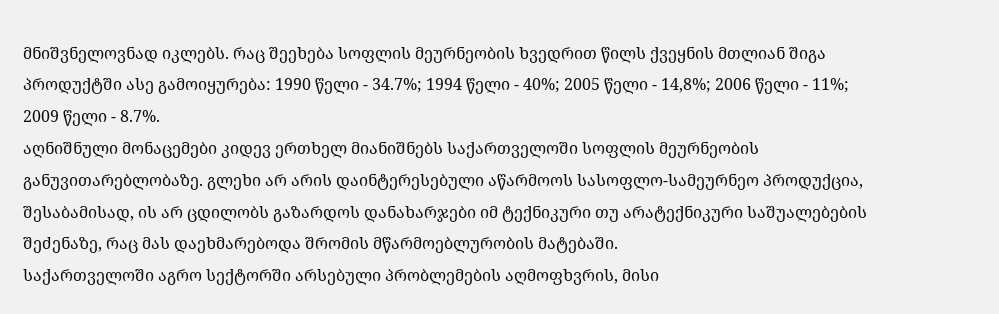მნიშვნელოვნად იკლებს. რაც შეეხება სოფლის მეურნეობის ხვედრით წილს ქვეყნის მთლიან შიგა პროდუქტში ასე გამოიყურება: 1990 წელი - 34.7%; 1994 წელი - 40%; 2005 წელი - 14,8%; 2006 წელი - 11%; 2009 წელი - 8.7%.
აღნიშნული მონაცემები კიდევ ერთხელ მიანიშნებს საქართველოში სოფლის მეურნეობის განუვითარებლობაზე. გლეხი არ არის დაინტერესებული აწარმოოს სასოფლო-სამეურნეო პროდუქცია, შესაბამისად, ის არ ცდილობს გაზარდოს დანახარჯები იმ ტექნიკური თუ არატექნიკური საშუალებების შეძენაზე, რაც მას დაეხმარებოდა შრომის მწარმოებლურობის მატებაში.
საქართველოში აგრო სექტორში არსებული პრობლემების აღმოფხვრის, მისი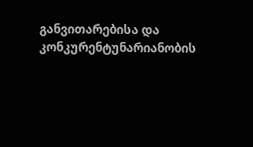განვითარებისა და კონკურენტუნარიანობის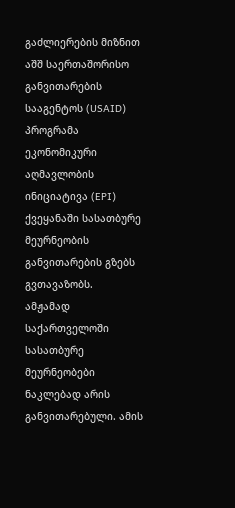გაძლიერების მიზნით აშშ საერთაშორისო განვითარების სააგენტოს (USAID) პროგრამა ეკონომიკური აღმავლობის ინიციატივა (EPI) ქვეყანაში სასათბურე მეურნეობის განვითარების გზებს გვთავაზობს.
ამჟამად საქართველოში სასათბურე მეურნეობები ნაკლებად არის განვითარებული. ამის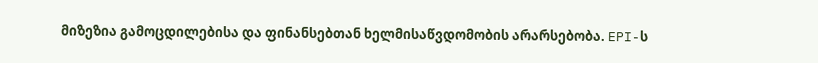მიზეზია გამოცდილებისა და ფინანსებთან ხელმისაწვდომობის არარსებობა. EPI-ს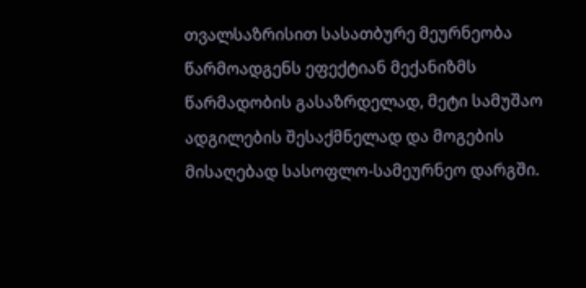თვალსაზრისით სასათბურე მეურნეობა წარმოადგენს ეფექტიან მექანიზმს წარმადობის გასაზრდელად, მეტი სამუშაო ადგილების შესაქმნელად და მოგების მისაღებად სასოფლო-სამეურნეო დარგში.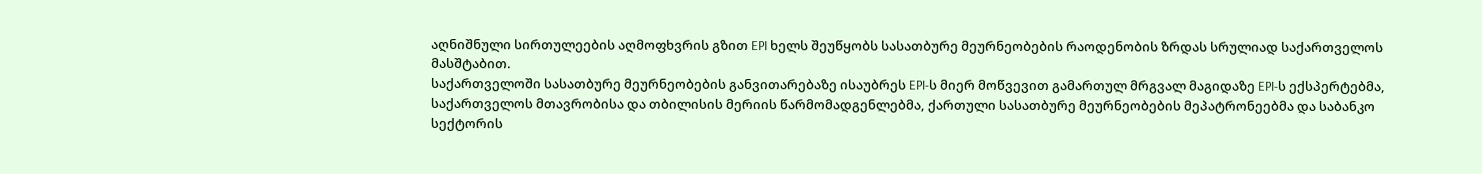აღნიშნული სირთულეების აღმოფხვრის გზით EPI ხელს შეუწყობს სასათბურე მეურნეობების რაოდენობის ზრდას სრულიად საქართველოს მასშტაბით.
საქართველოში სასათბურე მეურნეობების განვითარებაზე ისაუბრეს EPI-ს მიერ მოწვევით გამართულ მრგვალ მაგიდაზე EPI-ს ექსპერტებმა, საქართველოს მთავრობისა და თბილისის მერიის წარმომადგენლებმა, ქართული სასათბურე მეურნეობების მეპატრონეებმა და საბანკო სექტორის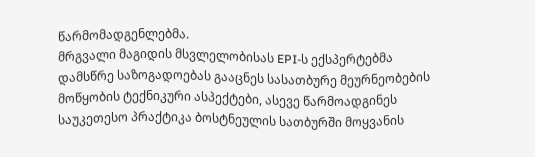წარმომადგენლებმა.
მრგვალი მაგიდის მსვლელობისას EPI-ს ექსპერტებმა დამსწრე საზოგადოებას გააცნეს სასათბურე მეურნეობების მოწყობის ტექნიკური ასპექტები, ასევე წარმოადგინეს საუკეთესო პრაქტიკა ბოსტნეულის სათბურში მოყვანის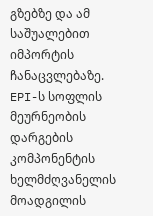გზებზე და ამ საშუალებით იმპორტის ჩანაცვლებაზე.
EPI-ს სოფლის მეურნეობის დარგების კომპონენტის ხელმძღვანელის მოადგილის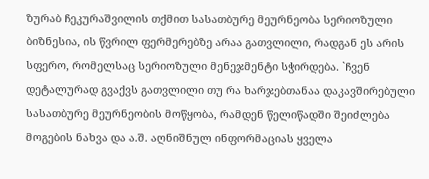ზურაბ ჩეკურაშვილის თქმით სასათბურე მეურნეობა სერიოზული ბიზნესია, ის წვრილ ფერმერებზე არაა გათვლილი, რადგან ეს არის სფერო, რომელსაც სერიოზული მენეჯმენტი სჭირდება. `ჩვენ დეტალურად გვაქვს გათვლილი თუ რა ხარჯებთანაა დაკავშირებული სასათბურე მეურნეობის მოწყობა, რამდენ წელიწადში შეიძლება მოგების ნახვა და ა.შ. აღნიშნულ ინფორმაციას ყველა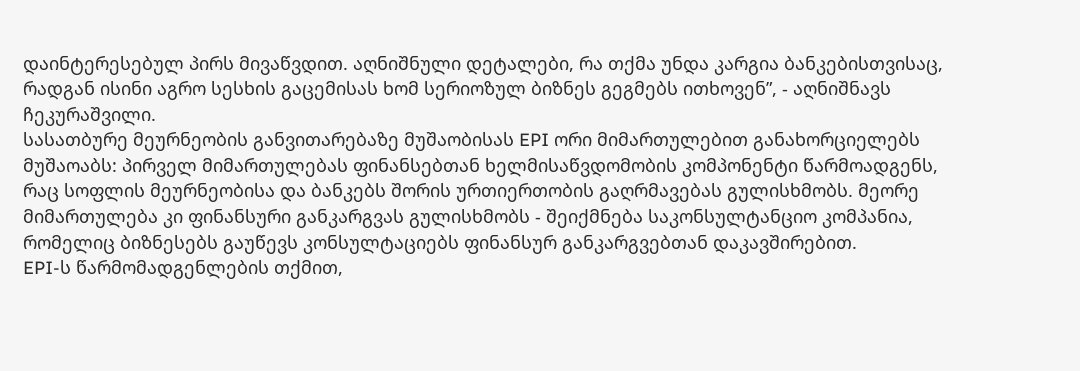დაინტერესებულ პირს მივაწვდით. აღნიშნული დეტალები, რა თქმა უნდა კარგია ბანკებისთვისაც, რადგან ისინი აგრო სესხის გაცემისას ხომ სერიოზულ ბიზნეს გეგმებს ითხოვენ”, - აღნიშნავს ჩეკურაშვილი.
სასათბურე მეურნეობის განვითარებაზე მუშაობისას EPI ორი მიმართულებით განახორციელებს მუშაოაბს: პირველ მიმართულებას ფინანსებთან ხელმისაწვდომობის კომპონენტი წარმოადგენს, რაც სოფლის მეურნეობისა და ბანკებს შორის ურთიერთობის გაღრმავებას გულისხმობს. მეორე მიმართულება კი ფინანსური განკარგვას გულისხმობს - შეიქმნება საკონსულტანციო კომპანია, რომელიც ბიზნესებს გაუწევს კონსულტაციებს ფინანსურ განკარგვებთან დაკავშირებით.
EPI-ს წარმომადგენლების თქმით,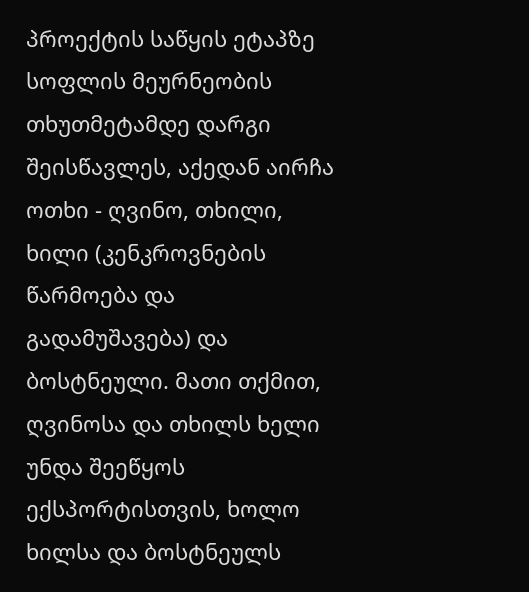პროექტის საწყის ეტაპზე სოფლის მეურნეობის თხუთმეტამდე დარგი შეისწავლეს, აქედან აირჩა ოთხი - ღვინო, თხილი, ხილი (კენკროვნების წარმოება და გადამუშავება) და ბოსტნეული. მათი თქმით, ღვინოსა და თხილს ხელი უნდა შეეწყოს ექსპორტისთვის, ხოლო ხილსა და ბოსტნეულს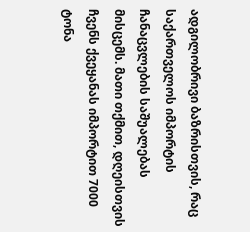ადგილობრივი ბაზრისთვის, რაც საქართველოს იმპორტის ჩანაცვლების საშუალებას მისცემს. მათი თქმით, დღეისთვის ჩვენს ქვეყანას იმპორტით 7000 ტონა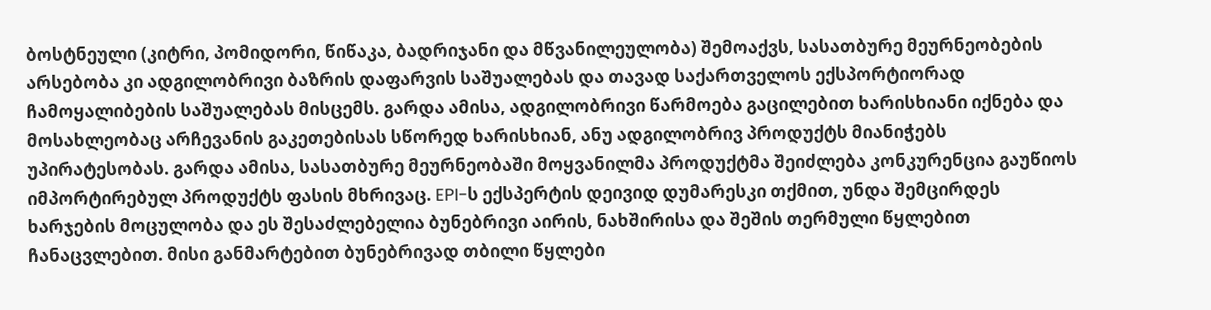ბოსტნეული (კიტრი, პომიდორი, წიწაკა, ბადრიჯანი და მწვანილეულობა) შემოაქვს, სასათბურე მეურნეობების არსებობა კი ადგილობრივი ბაზრის დაფარვის საშუალებას და თავად საქართველოს ექსპორტიორად ჩამოყალიბების საშუალებას მისცემს. გარდა ამისა, ადგილობრივი წარმოება გაცილებით ხარისხიანი იქნება და მოსახლეობაც არჩევანის გაკეთებისას სწორედ ხარისხიან, ანუ ადგილობრივ პროდუქტს მიანიჭებს უპირატესობას. გარდა ამისა, სასათბურე მეურნეობაში მოყვანილმა პროდუქტმა შეიძლება კონკურენცია გაუწიოს იმპორტირებულ პროდუქტს ფასის მხრივაც. EPI-ს ექსპერტის დეივიდ დუმარესკი თქმით, უნდა შემცირდეს ხარჯების მოცულობა და ეს შესაძლებელია ბუნებრივი აირის, ნახშირისა და შეშის თერმული წყლებით ჩანაცვლებით. მისი განმარტებით ბუნებრივად თბილი წყლები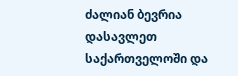ძალიან ბევრია დასავლეთ საქართველოში და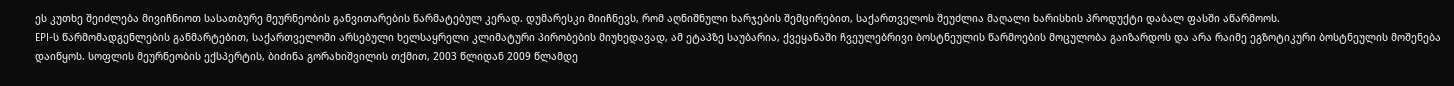ეს კუთხე შეიძლება მივიჩნიოთ სასათბურე მეურნეობის განვითარების წარმატებულ კერად. დუმარესკი მიიჩნევს, რომ აღნიშნული ხარჯების შემცირებით, საქართველოს შეუძლია მაღალი ხარისხის პროდუქტი დაბალ ფასში აწარმოოს.
EPI-ს წარმომადგენლების განმარტებით, საქართველოში არსებული ხელსაყრელი კლიმატური პირობების მიუხედავად, ამ ეტაპზე საუბარია, ქვეყანაში ჩვეულებრივი ბოსტნეულის წარმოების მოცულობა გაიზარდოს და არა რაიმე ეგზოტიკური ბოსტნეულის მოშენება დაიწყოს. სოფლის მეურნეობის ექსპერტის, ბიძინა გორახიშვილის თქმით, 2003 წლიდან 2009 წლამდე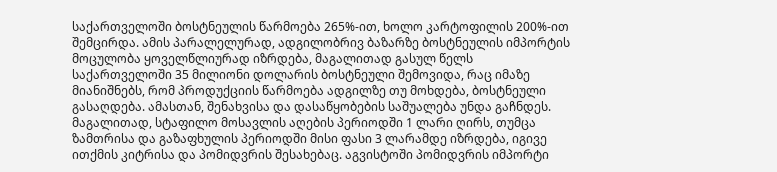საქართველოში ბოსტნეულის წარმოება 265%-ით, ხოლო კარტოფილის 200%-ით შემცირდა. ამის პარალელურად, ადგილობრივ ბაზარზე ბოსტნეულის იმპორტის მოცულობა ყოველწლიურად იზრდება, მაგალითად გასულ წელს საქართველოში 35 მილიონი დოლარის ბოსტნეული შემოვიდა, რაც იმაზე მიანიშნებს, რომ პროდუქციის წარმოება ადგილზე თუ მოხდება, ბოსტნეული გასაღდება. ამასთან, შენახვისა და დასაწყობების საშუალება უნდა გაჩნდეს. მაგალითად, სტაფილო მოსავლის აღების პერიოდში 1 ლარი ღირს, თუმცა ზამთრისა და გაზაფხულის პერიოდში მისი ფასი 3 ლარამდე იზრდება, იგივე ითქმის კიტრისა და პომიდვრის შესახებაც. აგვისტოში პომიდვრის იმპორტი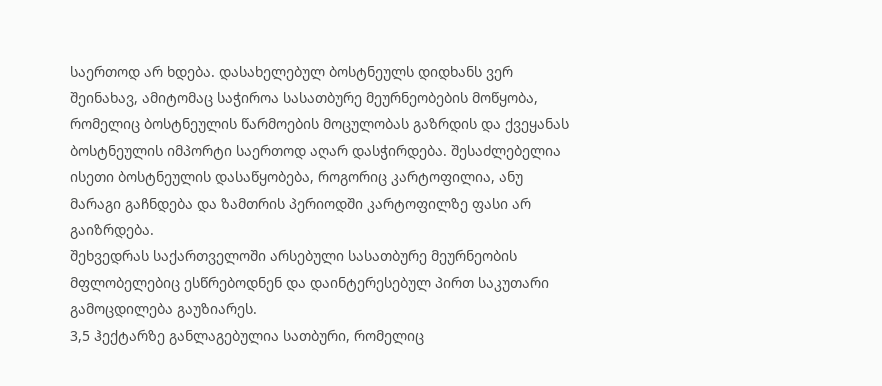საერთოდ არ ხდება. დასახელებულ ბოსტნეულს დიდხანს ვერ შეინახავ, ამიტომაც საჭიროა სასათბურე მეურნეობების მოწყობა, რომელიც ბოსტნეულის წარმოების მოცულობას გაზრდის და ქვეყანას ბოსტნეულის იმპორტი საერთოდ აღარ დასჭირდება. შესაძლებელია ისეთი ბოსტნეულის დასაწყობება, როგორიც კარტოფილია, ანუ მარაგი გაჩნდება და ზამთრის პერიოდში კარტოფილზე ფასი არ გაიზრდება.
შეხვედრას საქართველოში არსებული სასათბურე მეურნეობის მფლობელებიც ესწრებოდნენ და დაინტერესებულ პირთ საკუთარი გამოცდილება გაუზიარეს.
3,5 ჰექტარზე განლაგებულია სათბური, რომელიც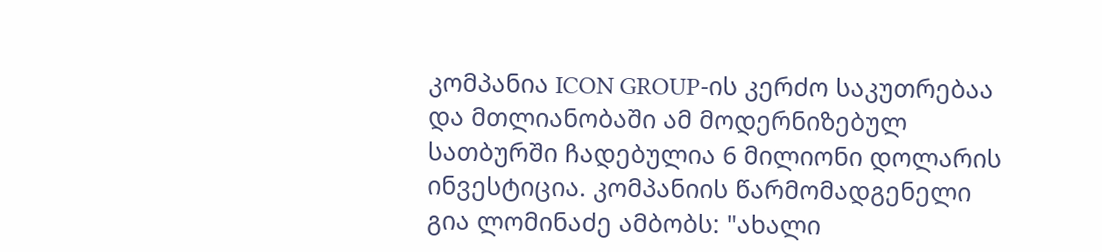კომპანია ICON GROUP-ის კერძო საკუთრებაა და მთლიანობაში ამ მოდერნიზებულ სათბურში ჩადებულია 6 მილიონი დოლარის ინვესტიცია. კომპანიის წარმომადგენელი გია ლომინაძე ამბობს: "ახალი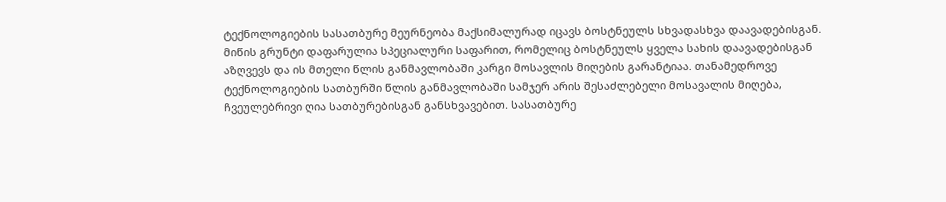ტექნოლოგიების სასათბურე მეურნეობა მაქსიმალურად იცავს ბოსტნეულს სხვადასხვა დაავადებისგან. მიწის გრუნტი დაფარულია სპეციალური საფარით, რომელიც ბოსტნეულს ყველა სახის დაავადებისგან აზღვევს და ის მთელი წლის განმავლობაში კარგი მოსავლის მიღების გარანტიაა. თანამედროვე ტექნოლოგიების სათბურში წლის განმავლობაში სამჯერ არის შესაძლებელი მოსავალის მიღება, ჩვეულებრივი ღია სათბურებისგან განსხვავებით. სასათბურე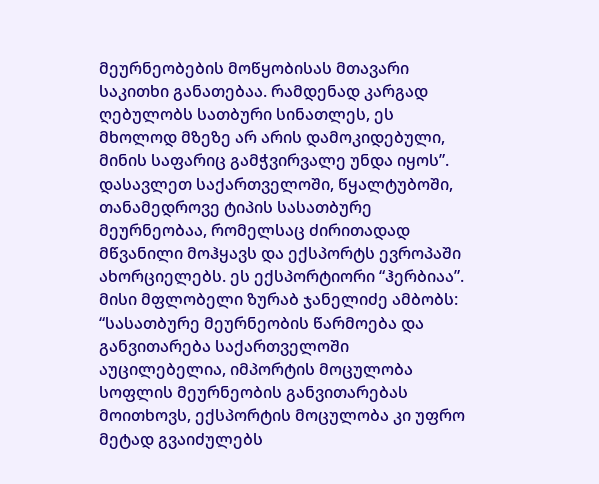მეურნეობების მოწყობისას მთავარი საკითხი განათებაა. რამდენად კარგად ღებულობს სათბური სინათლეს, ეს მხოლოდ მზეზე არ არის დამოკიდებული, მინის საფარიც გამჭვირვალე უნდა იყოს”.
დასავლეთ საქართველოში, წყალტუბოში, თანამედროვე ტიპის სასათბურე მეურნეობაა, რომელსაც ძირითადად მწვანილი მოჰყავს და ექსპორტს ევროპაში ახორციელებს. ეს ექსპორტიორი “ჰერბიაა”. მისი მფლობელი ზურაბ ჯანელიძე ამბობს: “სასათბურე მეურნეობის წარმოება და განვითარება საქართველოში აუცილებელია, იმპორტის მოცულობა სოფლის მეურნეობის განვითარებას მოითხოვს, ექსპორტის მოცულობა კი უფრო მეტად გვაიძულებს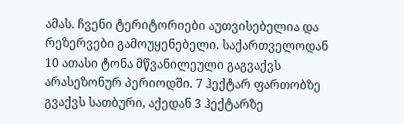ამას. ჩვენი ტერიტორიები აუთვისებელია და რეზერვები გამოუყენებელი. საქართველოდან 10 ათასი ტონა მწვანილეული გაგვაქვს არასეზონურ პერიოდში. 7 ჰექტარ ფართობზე გვაქვს სათბური, აქედან 3 ჰექტარზე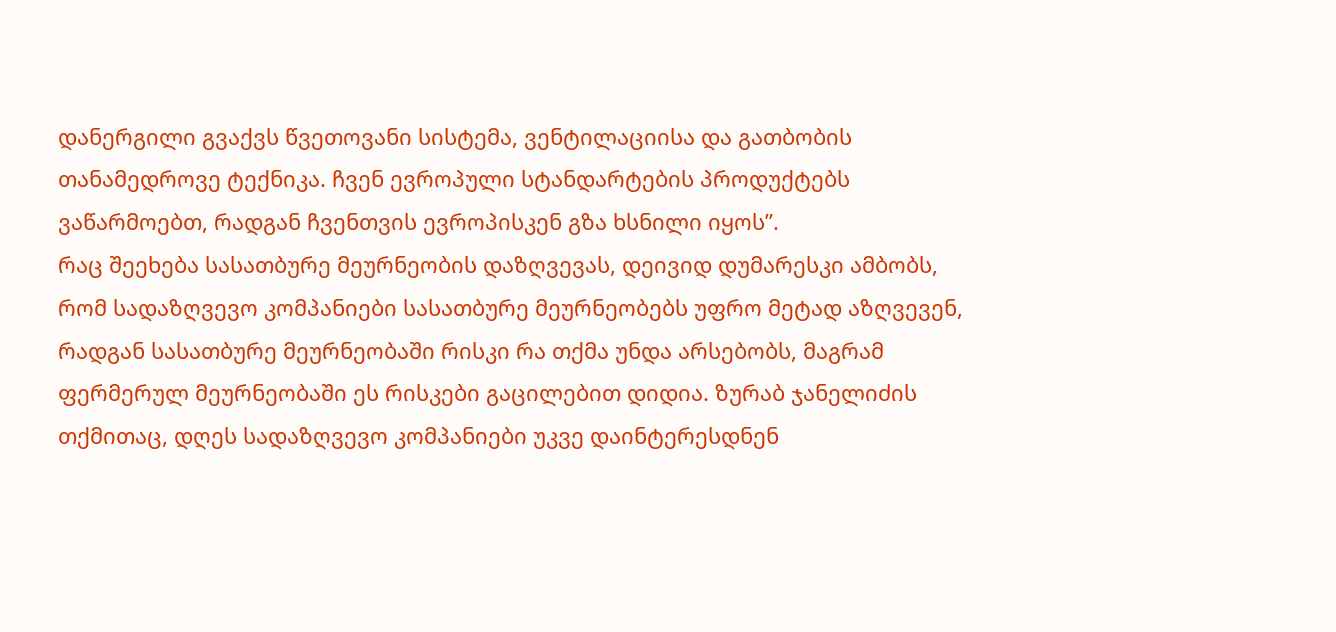დანერგილი გვაქვს წვეთოვანი სისტემა, ვენტილაციისა და გათბობის თანამედროვე ტექნიკა. ჩვენ ევროპული სტანდარტების პროდუქტებს ვაწარმოებთ, რადგან ჩვენთვის ევროპისკენ გზა ხსნილი იყოს”.
რაც შეეხება სასათბურე მეურნეობის დაზღვევას, დეივიდ დუმარესკი ამბობს, რომ სადაზღვევო კომპანიები სასათბურე მეურნეობებს უფრო მეტად აზღვევენ, რადგან სასათბურე მეურნეობაში რისკი რა თქმა უნდა არსებობს, მაგრამ ფერმერულ მეურნეობაში ეს რისკები გაცილებით დიდია. ზურაბ ჯანელიძის თქმითაც, დღეს სადაზღვევო კომპანიები უკვე დაინტერესდნენ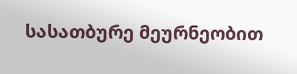სასათბურე მეურნეობით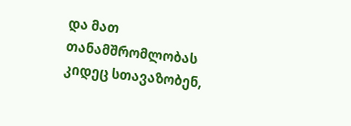და მათ თანამშრომლობას კიდეც სთავაზობენ,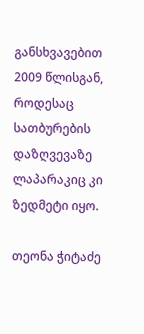განსხვავებით 2009 წლისგან, როდესაც სათბურების დაზღვევაზე ლაპარაკიც კი ზედმეტი იყო.

თეონა ჭიტაძე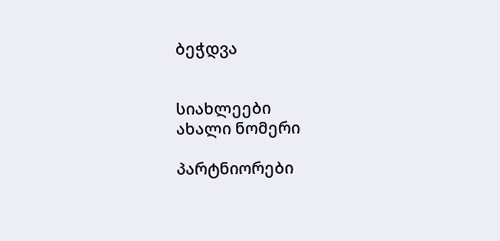ბეჭდვა


სიახლეები
ახალი ნომერი

პარტნიორები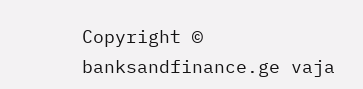Copyright © banksandfinance.ge vaja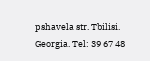pshavela str. Tbilisi. Georgia. Tel: 39 67 48